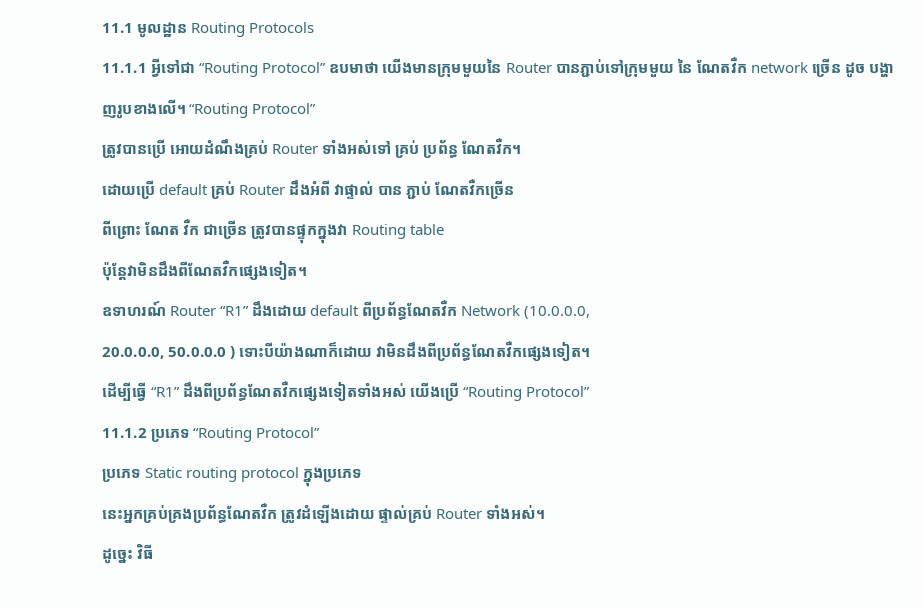11.1 មូលដ្ឋាន Routing Protocols
11.1.1 អ្វីទៅជា “Routing Protocol” ឧបមាថា យើងមានក្រុមមួយនៃ Router បានភ្ជាប់ទៅក្រុមមួយ នៃ ណែតវឺក network ច្រើន ដូច បង្ហាញរូបខាងលើ។ “Routing Protocol”
ត្រូវបានប្រើ អោយដំណឹងគ្រប់ Router ទាំងអស់ទៅ គ្រប់ ប្រព័ន្ធ ណែតវឺក។
ដោយប្រើ default គ្រប់ Router ដឹងអំពី វាផ្ទាល់ បាន ភ្ជាប់ ណែតវឺកច្រើន
ពីព្រោះ ណែត វឺក ជាច្រើន ត្រូវបានផ្ទុកក្នុងវា Routing table
ប៉ុន្តែវាមិនដឹងពីណែតវឺកផ្សេងទៀត។
ឧទាហរណ៍ Router “R1” ដឹងដោយ default ពីប្រព័ន្ធណែតវឺក Network (10.0.0.0,
20.0.0.0, 50.0.0.0 ) ទោះបីយ៉ាងណាក៏ដោយ វាមិនដឹងពីប្រព័ន្ធណែតវឺកផ្សេងទៀត។
ដើម្បីធ្វើ “R1” ដឹងពីប្រព័ន្ធណែតវឺកផ្សេងទៀតទាំងអស់ យើងប្រើ “Routing Protocol”
11.1.2 ប្រភេទ “Routing Protocol”
ប្រភេទ Static routing protocol ក្នុងប្រភេទ
នេះអ្នកគ្រប់គ្រងប្រព័ន្ធណែតវឺក ត្រូវដំឡើងដោយ ផ្ទាល់គ្រប់ Router ទាំងអស់។
ដូច្នេះ វិធី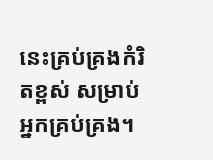នេះគ្រប់គ្រងកំរិតខ្ពស់ សម្រាប់ អ្នកគ្រប់គ្រង។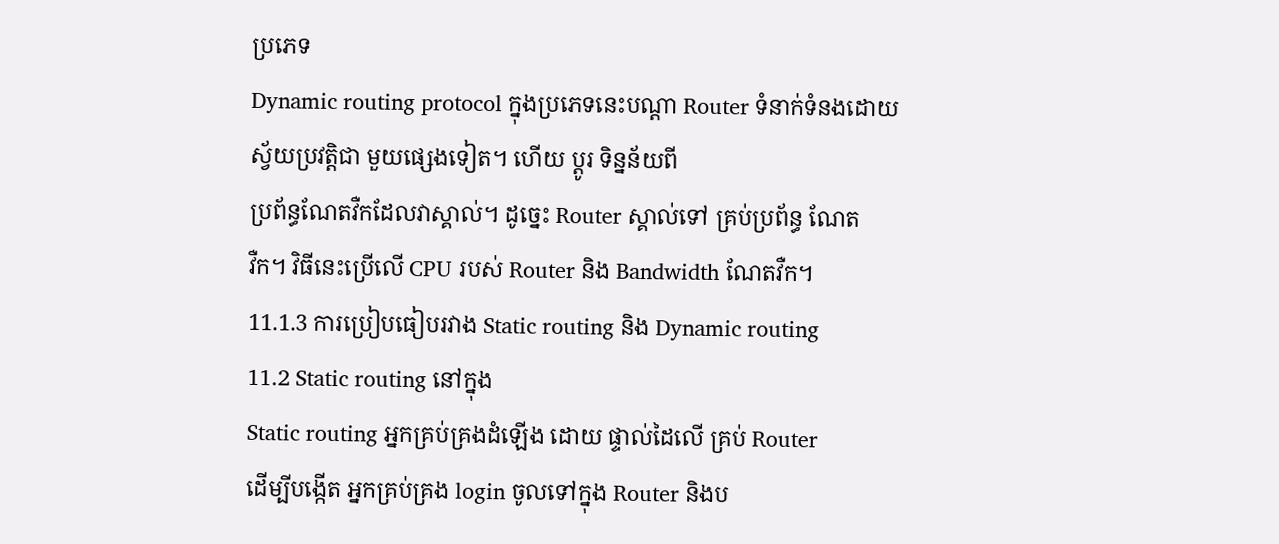ប្រភេទ
Dynamic routing protocol ក្នុងប្រភេទនេះបណ្តា Router ទំនាក់ទំនងដោយ
ស្វ័យប្រវត្តិជា មួយផ្សេងទៀត។ ហើយ ប្តូរ ទិន្នន័យពី
ប្រព័ន្ធណែតវឺកដែលវាស្គាល់។ ដូច្នេះ Router ស្គាល់ទៅ គ្រប់ប្រព័ន្ធ ណែត
វឺក។ វិធីនេះប្រើលើ CPU របស់ Router និង Bandwidth ណែតវឺក។
11.1.3 ការប្រៀបធៀបរវាង Static routing និង Dynamic routing
11.2 Static routing នៅក្នុង
Static routing អ្នកគ្រប់គ្រងដំឡើង ដោយ ផ្ទាល់ដៃលើ គ្រប់ Router
ដើម្បីបង្កើត អ្នកគ្រប់គ្រង login ចូលទៅក្នុង Router និងប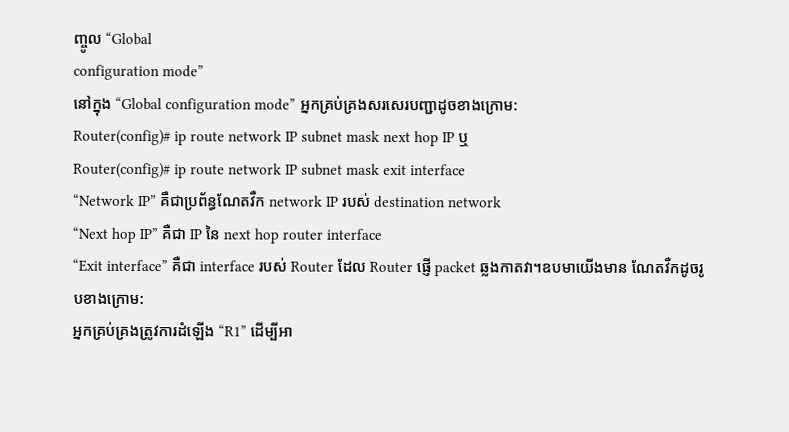ញ្ចូល “Global
configuration mode”
នៅក្នុង “Global configuration mode” អ្នកគ្រប់គ្រងសរសេរបញ្ជាដូចខាងក្រោម:
Router(config)# ip route network IP subnet mask next hop IP ឬ
Router(config)# ip route network IP subnet mask exit interface
“Network IP” គឺជាប្រព័ន្ធណែតវឺក network IP របស់ destination network
“Next hop IP” គឺជា IP នៃ next hop router interface
“Exit interface” គឺជា interface របស់ Router ដែល Router ផ្ញើ packet ឆ្លងកាតវា។ឧបមាយើងមាន ណែតវឺកដូចរូបខាងក្រោម:
អ្នកគ្រប់គ្រងត្រូវការដំឡើង “R1” ដើម្បីអា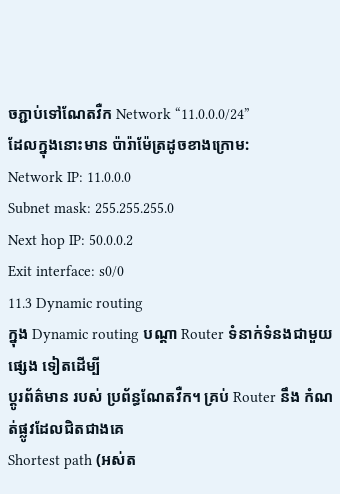ចភ្ជាប់ទៅណែតវឺក Network “11.0.0.0/24”
ដែលក្នុងនោះមាន ប៉ារ៉ាម៉ែត្រដូចខាងក្រោម:
Network IP: 11.0.0.0
Subnet mask: 255.255.255.0
Next hop IP: 50.0.0.2
Exit interface: s0/0
11.3 Dynamic routing
ក្នុង Dynamic routing បណ្តា Router ទំនាក់ទំនងជាមួយ ផ្សេង ទៀតដើម្បី
ប្តូរព័ត៌មាន របស់ ប្រព័ន្ធណែតវឺក។ គ្រប់ Router នឹង កំណត់ផ្លូវដែលជិតជាងគេ
Shortest path (អស់ត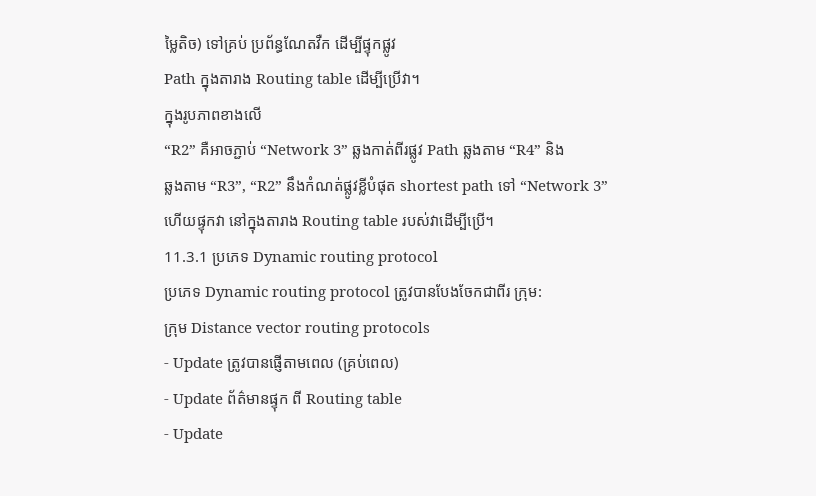ម្លៃតិច) ទៅគ្រប់ ប្រព័ន្ធណែតវឺក ដើម្បីផ្ទុកផ្លូវ
Path ក្នុងតារាង Routing table ដើម្បីប្រើវា។
ក្នុងរូបភាពខាងលើ
“R2” គឺអាចភ្ជាប់ “Network 3” ឆ្លងកាត់ពីរផ្លូវ Path ឆ្លងតាម “R4” និង
ឆ្លងតាម “R3”, “R2” នឹងកំណត់ផ្លូវខ្លីបំផុត shortest path ទៅ “Network 3”
ហើយផ្ទុកវា នៅក្នុងតារាង Routing table របស់វាដើម្បីប្រើ។
11.3.1 ប្រភេទ Dynamic routing protocol
ប្រភេទ Dynamic routing protocol ត្រូវបានបែងចែកជាពីរ ក្រុម:
ក្រុម Distance vector routing protocols
- Update ត្រូវបានផ្ញើតាមពេល (គ្រប់ពេល)
- Update ព័ត៌មានផ្ទុក ពី Routing table
- Update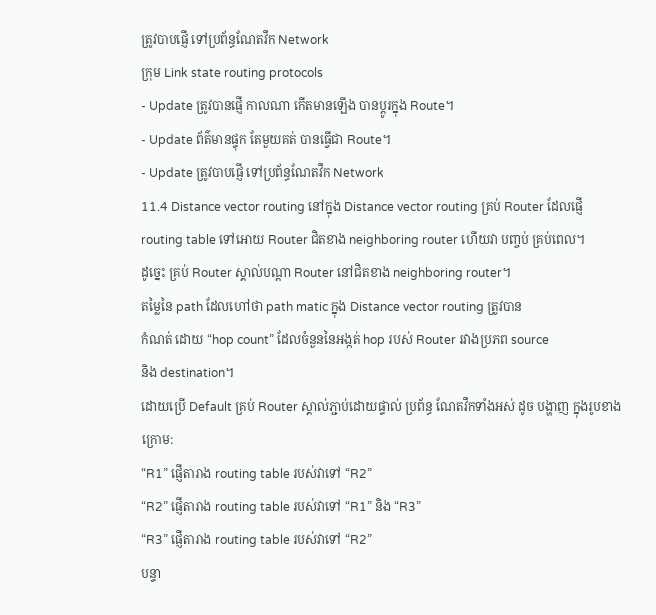ត្រូវបាបផ្ញើ ទៅប្រព័ន្ធណែតវឺក Network
ក្រុម Link state routing protocols
- Update ត្រូវបានផ្ញើ កាលណា កើតមានឡើង បានប្តូរក្នុង Route។
- Update ព័ត៌មានផ្ទុក តែមួយគត់ បានធ្វើជា Route។
- Update ត្រូវបាបផ្ញើ ទៅប្រព័ន្ធណែតវឺក Network
11.4 Distance vector routing នៅក្នុង Distance vector routing គ្រប់ Router ដែលផ្ញើ routing table ទៅអោយ Router ជិតខាង neighboring router ហើយវា បញ្ចប់ គ្រប់ពេល។
ដូច្នេះ គ្រប់ Router ស្គាល់បណ្តា Router នៅជិតខាង neighboring router។
តម្លៃនៃ path ដែលហៅថា path matic ក្នុង Distance vector routing ត្រូវបាន
កំណត់ ដោយ “hop count” ដែលចំនួននៃអង្កត់ hop របស់ Router រវាងប្រភព source
និង destination។
ដោយប្រើ Default គ្រប់ Router ស្គាល់ភ្ជាប់ដោយផ្ទាល់ ប្រព័ន្ធ ណែតវឺកទាំងអស់ ដូច បង្ហាញ ក្នុងរូបខាងក្រោម:
“R1” ផ្ញើតារាង routing table របស់វាទៅ “R2”
“R2” ផ្ញើតារាង routing table របស់វាទៅ “R1” និង “R3”
“R3” ផ្ញើតារាង routing table របស់វាទៅ “R2”
បន្ទា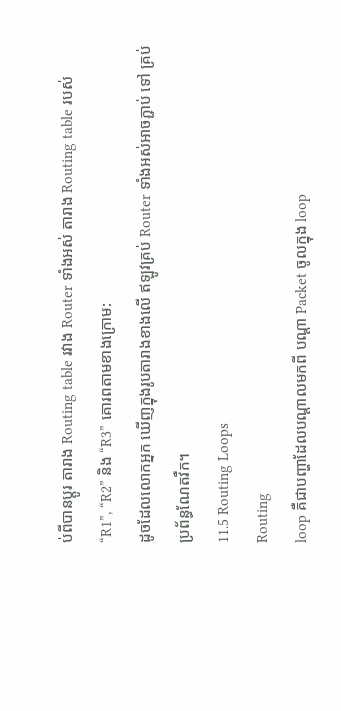ប់ពីបានប្តូរ តារាង Routing table រវាង Router ទាំងអស់ តារាង Routing table របស់ “R1”, “R2” និង “R3” គោរពតាមខាងក្រោម:
ដូចដែលលោកអ្នក ឃើញក្នុងរូបតារាងខាងលើ ឥឡូវគ្រប់ Router ទាំងអស់អាចភ្ជាប់ ទៅ គ្រប់ ប្រព័ន្ធណែតវឺក។
11.5 Routing Loops
Routing
loop គឺជាបញ្ហាដែលបណ្តាលមកពី បណ្តា Packet ចូលក្នុង loop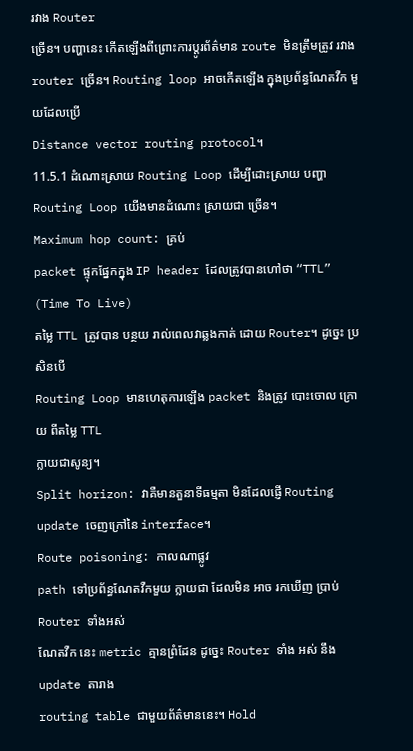រវាង Router
ច្រើន។ បញ្ហានេះ កើតឡើងពីព្រោះការប្តូរព័ត៌មាន route មិនត្រឹមត្រូវ រវាង
router ច្រើន។ Routing loop អាចកើតឡើង ក្នុងប្រព័ន្ធណែតវឺក មួយដែលប្រើ
Distance vector routing protocol។
11.5.1 ដំណោះស្រាយ Routing Loop ដើម្បីដោះស្រាយ បញ្ហា Routing Loop យើងមានដំណោះ ស្រាយជា ច្រើន។
Maximum hop count: គ្រប់
packet ផ្ទុកផ្នែកក្នុង IP header ដែលត្រូវបានហៅថា “TTL” (Time To Live)
តម្លៃ TTL ត្រូវបាន បន្ថយ រាល់ពេលវាឆ្លងកាត់ ដោយ Router។ ដូច្នេះ ប្រសិនបើ
Routing Loop មានហេតុការឡើង packet និងត្រូវ បោះចោល ក្រោយ ពីតម្លៃ TTL
ក្លាយជាសូន្យ។
Split horizon: វាគឺមានតួនាទីធម្មតា មិនដែលផ្ញើ Routing update ចេញក្រៅនៃ interface។
Route poisoning: កាលណាផ្លូវ
path ទៅប្រព័ន្ធណែតវឺកមួយ ក្លាយជា ដែលមិន អាច រកឃើញ ប្រាប់ Router ទាំងអស់
ណែតវឺក នេះ metric គ្មានព្រំដែន ដូច្នេះ Router ទាំង អស់ នឹង update តារាង
routing table ជាមួយព័ត៌មាននេះ។ Hold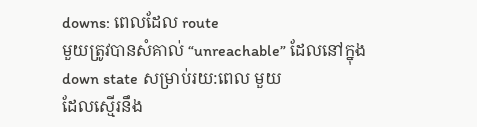downs: ពេលដែល route
មួយត្រូវបានសំគាល់ “unreachable” ដែលនៅក្នុង down state សម្រាប់រយ:ពេល មួយ
ដែលស្មើរនឹង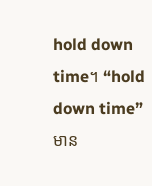hold down time។ “hold down time” មាន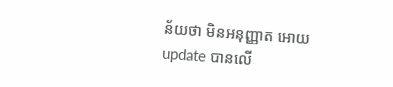ន័យថា មិនអនុញ្ញាត អោយ
update បានលើ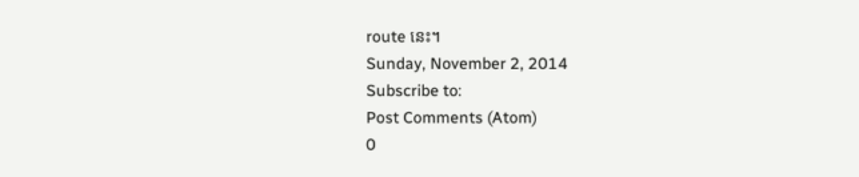route នេះ។
Sunday, November 2, 2014
Subscribe to:
Post Comments (Atom)
0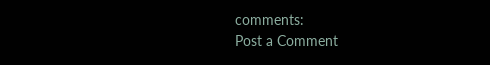comments:
Post a Comment